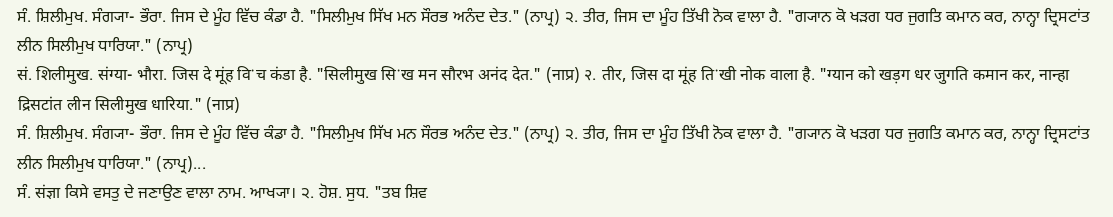ਸੰ. ਸ਼ਿਲੀਮੁਖ. ਸੰਗ੍ਯਾ- ਭੌਰਾ. ਜਿਸ ਦੇ ਮੂੰਹ ਵਿੱਚ ਕੰਡਾ ਹੈ. "ਸਿਲੀਮੁਖ ਸਿੱਖ ਮਨ ਸੌਰਭ ਅਨੰਦ ਦੇਤ." (ਨਾਪ੍ਰ) ੨. ਤੀਰ, ਜਿਸ ਦਾ ਮੂੰਹ ਤਿੱਖੀ ਨੋਕ ਵਾਲਾ ਹੈ. "ਗ੍ਯਾਨ ਕੋ ਖੜਗ ਧਰ ਜੁਗਤਿ ਕਮਾਨ ਕਰ, ਨਾਨ੍ਹਾ ਦ੍ਰਿਸਟਾਂਤ ਲੀਨ ਸਿਲੀਮੁਖ ਧਾਰਿਯਾ." (ਨਾਪ੍ਰ)
सं. शिलीमुख. संग्या- भौरा. जिस दे मूंह विॱच कंडा है. "सिलीमुख सिॱख मन सौरभ अनंद देत." (नाप्र) २. तीर, जिस दा मूंह तिॱखी नोक वाला है. "ग्यान को खड़ग धर जुगति कमान कर, नान्हा द्रिसटांत लीन सिलीमुख धारिया." (नाप्र)
ਸੰ. ਸ਼ਿਲੀਮੁਖ. ਸੰਗ੍ਯਾ- ਭੌਰਾ. ਜਿਸ ਦੇ ਮੂੰਹ ਵਿੱਚ ਕੰਡਾ ਹੈ. "ਸਿਲੀਮੁਖ ਸਿੱਖ ਮਨ ਸੌਰਭ ਅਨੰਦ ਦੇਤ." (ਨਾਪ੍ਰ) ੨. ਤੀਰ, ਜਿਸ ਦਾ ਮੂੰਹ ਤਿੱਖੀ ਨੋਕ ਵਾਲਾ ਹੈ. "ਗ੍ਯਾਨ ਕੋ ਖੜਗ ਧਰ ਜੁਗਤਿ ਕਮਾਨ ਕਰ, ਨਾਨ੍ਹਾ ਦ੍ਰਿਸਟਾਂਤ ਲੀਨ ਸਿਲੀਮੁਖ ਧਾਰਿਯਾ." (ਨਾਪ੍ਰ)...
ਸੰ. संज्ञा ਕਿਸੇ ਵਸਤੁ ਦੇ ਜਣਾਉਣ ਵਾਲਾ ਨਾਮ. ਆਖ੍ਯਾ। ੨. ਹੋਸ਼. ਸੁਧ. "ਤਬ ਸ਼ਿਵ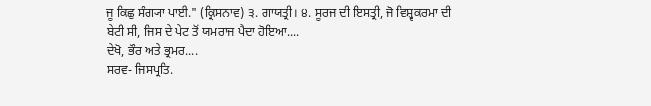ਜੂ ਕਿਛੁ ਸੰਗ੍ਯਾ ਪਾਈ." (ਕ੍ਰਿਸਨਾਵ) ੩. ਗਾਯਤ੍ਰੀ। ੪. ਸੂਰਜ ਦੀ ਇਸਤ੍ਰੀ, ਜੋ ਵਿਸ਼੍ਵਕਰਮਾ ਦੀ ਬੇਟੀ ਸੀ, ਜਿਸ ਦੇ ਪੇਟ ਤੋਂ ਯਮਰਾਜ ਪੈਦਾ ਹੋਇਆ....
ਦੇਖੋ, ਭੌਰ ਅਤੇ ਭ੍ਰਮਰ....
ਸਰਵ- ਜਿਸਪ੍ਰਤਿ.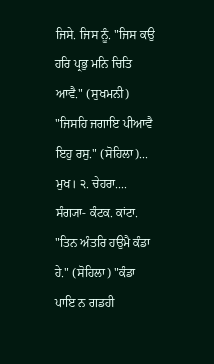ਜਿਸੇ. ਜਿਸ ਨੂੰ. "ਜਿਸ ਕਉ ਹਰਿ ਪ੍ਰਭੁ ਮਨਿ ਚਿਤਿ ਆਵੈ." (ਸੁਖਮਨੀ) "ਜਿਸਹਿ ਜਗਾਇ ਪੀਆਵੈ ਇਹੁ ਰਸੁ." (ਸੋਹਿਲਾ)...
ਮੁਖ। ੨. ਚੇਹਰਾ....
ਸੰਗ੍ਯਾ- ਕੰਟਕ. ਕਾਂਟਾ. "ਤਿਨ ਅੰਤਰਿ ਹਉਮੈ ਕੰਡਾ ਹੇ." (ਸੋਹਿਲਾ) "ਕੰਡਾ ਪਾਇ ਨ ਗਡਹੀ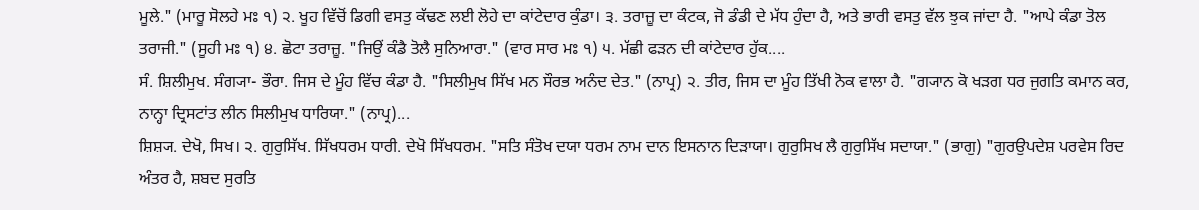ਮੂਲੇ." (ਮਾਰੂ ਸੋਲਹੇ ਮਃ ੧) ੨. ਖੂਹ ਵਿੱਚੋਂ ਡਿਗੀ ਵਸਤੁ ਕੱਢਣ ਲਈ ਲੋਹੇ ਦਾ ਕਾਂਟੇਦਾਰ ਕੁੰਡਾ। ੩. ਤਰਾਜ਼ੂ ਦਾ ਕੰਟਕ, ਜੋ ਡੰਡੀ ਦੇ ਮੱਧ ਹੁੰਦਾ ਹੈ, ਅਤੇ ਭਾਰੀ ਵਸਤੁ ਵੱਲ ਝੁਕ ਜਾਂਦਾ ਹੈ. "ਆਪੇ ਕੰਡਾ ਤੋਲ ਤਰਾਜੀ." (ਸੂਹੀ ਮਃ ੧) ੪. ਛੋਟਾ ਤਰਾਜ਼ੂ. "ਜਿਉਂ ਕੰਡੈ ਤੋਲੈ ਸੁਨਿਆਰਾ." (ਵਾਰ ਸਾਰ ਮਃ ੧) ੫. ਮੱਛੀ ਫੜਨ ਦੀ ਕਾਂਟੇਦਾਰ ਹੁੱਕ....
ਸੰ. ਸ਼ਿਲੀਮੁਖ. ਸੰਗ੍ਯਾ- ਭੌਰਾ. ਜਿਸ ਦੇ ਮੂੰਹ ਵਿੱਚ ਕੰਡਾ ਹੈ. "ਸਿਲੀਮੁਖ ਸਿੱਖ ਮਨ ਸੌਰਭ ਅਨੰਦ ਦੇਤ." (ਨਾਪ੍ਰ) ੨. ਤੀਰ, ਜਿਸ ਦਾ ਮੂੰਹ ਤਿੱਖੀ ਨੋਕ ਵਾਲਾ ਹੈ. "ਗ੍ਯਾਨ ਕੋ ਖੜਗ ਧਰ ਜੁਗਤਿ ਕਮਾਨ ਕਰ, ਨਾਨ੍ਹਾ ਦ੍ਰਿਸਟਾਂਤ ਲੀਨ ਸਿਲੀਮੁਖ ਧਾਰਿਯਾ." (ਨਾਪ੍ਰ)...
ਸ਼ਿਸ਼੍ਯ. ਦੇਖੋ, ਸਿਖ। ੨. ਗੁਰੁਸਿੱਖ. ਸਿੱਖਧਰਮ ਧਾਰੀ. ਦੇਖੋ ਸਿੱਖਧਰਮ. "ਸਤਿ ਸੰਤੋਖ ਦਯਾ ਧਰਮ ਨਾਮ ਦਾਨ ਇਸਨਾਨ ਦਿੜਾਯਾ। ਗੁਰੁਸਿਖ ਲੈ ਗੁਰੁਸਿੱਖ ਸਦਾਯਾ." (ਭਾਗੁ) "ਗੁਰਉਪਦੇਸ਼ ਪਰਵੇਸ ਰਿਦ ਅੰਤਰ ਹੈ, ਸ਼ਬਦ ਸੁਰਤਿ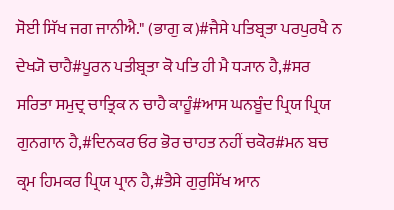ਸੋਈ ਸਿੱਖ ਜਗ ਜਾਨੀਐ." (ਭਾਗੁ ਕ)#ਜੈਸੇ ਪਤਿਬ੍ਰਤਾ ਪਰਪੁਰਖੈ ਨ ਦੇਖ੍ਯੋ ਚਾਹੈ#ਪੂਰਨ ਪਤੀਬ੍ਰਤਾ ਕੋ ਪਤਿ ਹੀ ਮੈ ਧ੍ਯਾਨ ਹੈ,#ਸਰ ਸਰਿਤਾ ਸਮੁਦ੍ਰ ਚਾਤ੍ਰਿਕ ਨ ਚਾਹੈ ਕਾਹੂੰ#ਆਸ ਘਨਬੂੰਦ ਪ੍ਰਿਯ ਪ੍ਰਿਯ ਗੁਨਗਾਨ ਹੈ,#ਦਿਨਕਰ ਓਰ ਭੋਰ ਚਾਹਤ ਨਹੀਂ ਚਕੋਰ#ਮਨ ਬਚ ਕ੍ਰਮ ਹਿਮਕਰ ਪ੍ਰਿਯ ਪ੍ਰਾਨ ਹੈ,#ਤੈਸੇ ਗੁਰੁਸਿੱਖ ਆਨ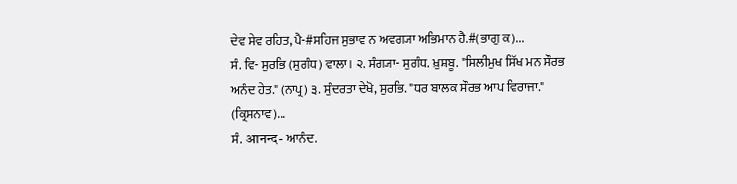ਦੇਵ ਸੇਵ ਰਹਿਤ, ਪੈ-#ਸਹਿਜ ਸੁਭਾਵ ਨ ਅਵਗ੍ਯਾ ਅਭਿਮਾਨ ਹੈ.#(ਭਾਗੁ ਕ)...
ਸੰ. ਵਿ- ਸੁਰਭਿ (ਸੁਗੰਧ) ਵਾਲਾ। ੨. ਸੰਗ੍ਯਾ- ਸੁਗੰਧ. ਖ਼ੁਸ਼ਬੂ. "ਸਿਲੀਮੁਖ ਸਿੱਖ ਮਨ ਸੌਰਭ ਅਨੰਦ ਹੇਤ." (ਨਾਪ੍ਰ) ੩. ਸੁੰਦਰਤਾ ਦੇਖੋ, ਸੁਰਭਿ. "ਧਰ ਬਾਲਕ ਸੌਰਭ ਆਪ ਵਿਰਾਜਾ." (ਕ੍ਰਿਸਨਾਵ)...
ਸੰ. आनन्द- ਆਨੰਦ.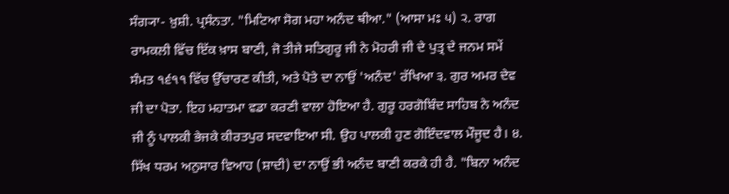ਸੰਗ੍ਯਾ- ਖ਼ੁਸ਼ੀ. ਪ੍ਰਸੰਨਤਾ. "ਮਿਟਿਆ ਸੋਗ ਮਹਾ ਅਨੰਦ ਥੀਆ." (ਆਸਾ ਮਃ ੫) ੨. ਰਾਗ ਰਾਮਕਲੀ ਵਿੱਚ ਇੱਕ ਖ਼ਾਸ ਬਾਣੀ, ਜੋ ਤੀਜੇ ਸਤਿਗੁਰੂ ਜੀ ਨੇ ਮੋਹਰੀ ਜੀ ਦੇ ਪੁਤ੍ਰ ਦੇ ਜਨਮ ਸਮੇਂ ਸੰਮਤ ੧੬੧੧ ਵਿੱਚ ਉੱਚਾਰਣ ਕੀਤੀ, ਅਤੇ ਪੋਤੇ ਦਾ ਨਾਉਂ 'ਅਨੰਦ' ਰੱਖਿਆ ੩. ਗੁਰ ਅਮਰ ਦੇਵ ਜੀ ਦਾ ਪੋਤਾ. ਇਹ ਮਹਾਤਮਾ ਵਡਾ ਕਰਣੀ ਵਾਲਾ ਹੋਇਆ ਹੈ. ਗੁਰੂ ਹਰਗੋਬਿੰਦ ਸਾਹਿਬ ਨੇ ਅਨੰਦ ਜੀ ਨੂੰ ਪਾਲਕੀ ਭੇਜਕੇ ਕੀਰਤਪੁਰ ਸਦਵਾਇਆ ਸੀ. ਉਹ ਪਾਲਕੀ ਹੁਣ ਗੋਇੰਦਵਾਲ ਮੌਜੂਦ ਹੈ। ੪. ਸਿੱਖ ਧਰਮ ਅਨੁਸਾਰ ਵਿਆਹ (ਸ਼ਾਦੀ) ਦਾ ਨਾਉਂ ਭੀ ਅਨੰਦ ਬਾਣੀ ਕਰਕੇ ਹੀ ਹੈ. "ਬਿਨਾ ਅਨੰਦ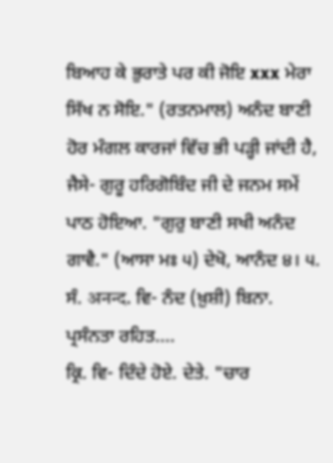ਬਿਆਹ ਕੇ ਭੁਰਾਤੇ ਪਰ ਕੀ ਜੋਇ xxx ਮੇਰਾ ਸਿੱਖ ਨ ਸੋਇ." (ਰਤਨਮਾਲ) ਅਨੰਦ ਬਾਣੀ ਹੋਰ ਮੰਗਲ ਕਾਰਜਾਂ ਵਿੱਚ ਭੀ ਪੜ੍ਹੀ ਜਾਂਦੀ ਹੈ, ਜੈਸੇ- ਗੁਰੂ ਹਰਿਗੋਬਿੰਦ ਜੀ ਦੇ ਜਨਮ ਸਮੇਂ ਪਾਠ ਹੋਇਆ. "ਗੁਰੁ ਬਾਣੀ ਸਖੀ ਅਨੰਦ ਗਾਵੈ." (ਆਸਾ ਮਃ ੫) ਦੇਖੋ, ਆਨੰਦ ੪। ੫. ਸੰ. अनन्द. ਵਿ- ਨੰਦ (ਖ਼ੁਸ਼ੀ) ਬਿਨਾ. ਪ੍ਰਸੰਨਤਾ ਰਹਿਤ....
ਕ੍ਰਿ. ਵਿ- ਦਿੰਦੇ ਹੋਏ. ਦੇਤੇ. "ਚਾਰ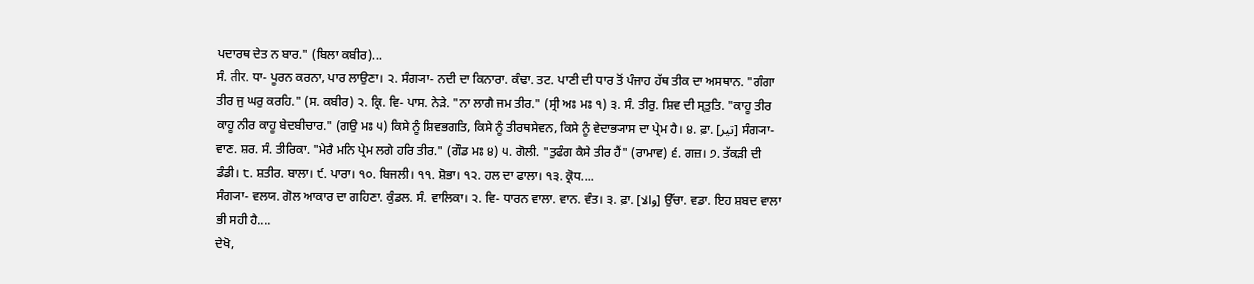ਪਦਾਰਥ ਦੇਤ ਨ ਬਾਰ." (ਬਿਲਾ ਕਬੀਰ)...
ਸੰ. तीर. ਧਾ- ਪੂਰਨ ਕਰਨਾ, ਪਾਰ ਲਾਉਣਾ। ੨. ਸੰਗ੍ਯਾ- ਨਦੀ ਦਾ ਕਿਨਾਰਾ. ਕੰਢਾ. ਤਟ. ਪਾਣੀ ਦੀ ਧਾਰ ਤੋਂ ਪੰਜਾਹ ਹੱਥ ਤੀਕ ਦਾ ਅਸਥਾਨ. "ਗੰਗਾ ਤੀਰ ਜੁ ਘਰੁ ਕਰਹਿ." (ਸ. ਕਬੀਰ) ੨. ਕ੍ਰਿ. ਵਿ- ਪਾਸ. ਨੇੜੇ. "ਨਾ ਲਾਗੈ ਜਮ ਤੀਰ." (ਸ੍ਰੀ ਅਃ ਮਃ ੧) ੩. ਸੰ. ਤੀਰੁ. ਸ਼ਿਵ ਦੀ ਸ੍ਤੁਤਿ. "ਕਾਹੂ ਤੀਰ ਕਾਹੂ ਨੀਰ ਕਾਹੂ ਬੇਦਬੀਚਾਰ." (ਗਉ ਮਃ ੫) ਕਿਸੇ ਨੂੰ ਸ਼ਿਵਭਗਤਿ, ਕਿਸੇ ਨੂੰ ਤੀਰਥਸੇਵਨ, ਕਿਸੇ ਨੂੰ ਵੇਦਾਭ੍ਯਾਸ ਦਾ ਪ੍ਰੇਮ ਹੈ। ੪. ਫ਼ਾ. [تیر] ਸੰਗ੍ਯਾ- ਵਾਣ. ਸ਼ਰ. ਸੰ. ਤੀਰਿਕਾ. "ਮੇਰੈ ਮਨਿ ਪ੍ਰੇਮ ਲਗੇ ਹਰਿ ਤੀਰ." (ਗੌਡ ਮਃ ੪) ੫. ਗੋਲੀ. "ਤੁਫੰਗ ਕੈਸੇ ਤੀਰ ਹੈਂ" (ਰਾਮਾਵ) ੬. ਗਜ਼। ੭. ਤੱਕੜੀ ਦੀ ਡੰਡੀ। ੮. ਸ਼ਤੀਰ. ਬਾਲਾ। ੯. ਪਾਰਾ। ੧੦. ਬਿਜਲੀ। ੧੧. ਸ਼ੋਭਾ। ੧੨. ਹਲ ਦਾ ਫਾਲਾ। ੧੩. ਕ੍ਰੋਧ....
ਸੰਗ੍ਯਾ- ਵਲਯ. ਗੋਲ ਆਕਾਰ ਦਾ ਗਹਿਣਾ. ਕੁੰਡਲ. ਸੰ. ਵਾਲਿਕਾ। ੨. ਵਿ- ਧਾਰਨ ਵਾਲਾ. ਵਾਨ. ਵੰਤ। ੩. ਫ਼ਾ. [والا] ਉੱਚਾ. ਵਡਾ. ਇਹ ਸ਼ਬਦ ਵਾਲਾ ਭੀ ਸਹੀ ਹੈ....
ਦੇਖੋ,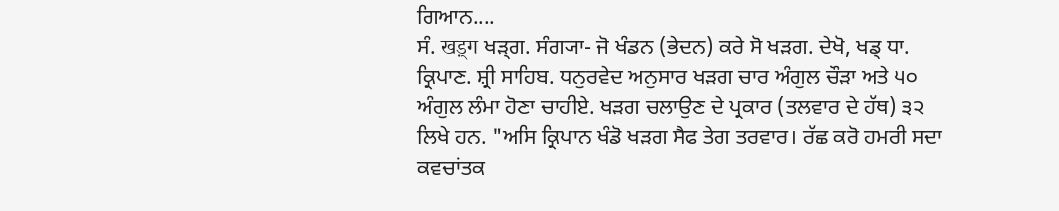ਗਿਆਨ....
ਸੰ. खड़्ग ਖੜ੍ਗ. ਸੰਗ੍ਯਾ- ਜੋ ਖੰਡਨ (ਭੇਦਨ) ਕਰੇ ਸੋ ਖੜਗ. ਦੇਖੋ, ਖਡ੍ ਧਾ. ਕ੍ਰਿਪਾਣ. ਸ਼੍ਰੀ ਸਾਹਿਬ. ਧਨੁਰਵੇਦ ਅਨੁਸਾਰ ਖੜਗ ਚਾਰ ਅੰਗੁਲ ਚੌੜਾ ਅਤੇ ੫੦ ਅੰਗੁਲ ਲੰਮਾ ਹੋਣਾ ਚਾਹੀਏ. ਖੜਗ ਚਲਾਉਣ ਦੇ ਪ੍ਰਕਾਰ (ਤਲਵਾਰ ਦੇ ਹੱਥ) ੩੨ ਲਿਖੇ ਹਨ. "ਅਸਿ ਕ੍ਰਿਪਾਨ ਖੰਡੋ ਖੜਗ ਸੈਫ ਤੇਗ ਤਰਵਾਰ। ਰੱਛ ਕਰੋ ਹਮਰੀ ਸਦਾ ਕਵਚਾਂਤਕ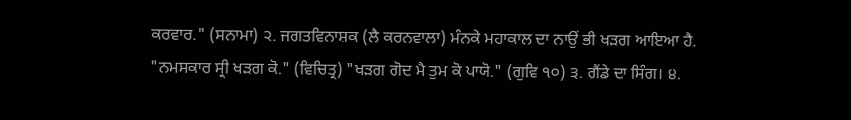ਕਰਵਾਰ." (ਸਨਾਮਾ) ੨. ਜਗਤਵਿਨਾਸ਼ਕ (ਲੈ ਕਰਨਵਾਲਾ) ਮੰਨਕੇ ਮਹਾਕਾਲ ਦਾ ਨਾਉਂ ਭੀ ਖੜਗ ਆਇਆ ਹੈ. "ਨਮਸਕਾਰ ਸ੍ਰੀ ਖੜਗ ਕੋ." (ਵਿਚਿਤ੍ਰ) "ਖੜਗ ਗੋਦ ਮੈ ਤੁਮ ਕੋ ਪਾਯੋ." (ਗੁਵਿ ੧੦) ੩. ਗੈਂਡੇ ਦਾ ਸਿੰਗ। ੪.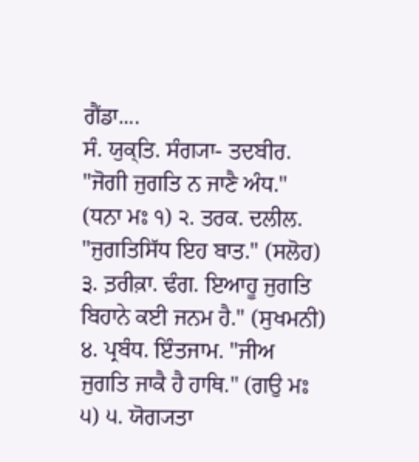ਗੈਂਡਾ....
ਸੰ. ਯੁਕ੍ਤਿ. ਸੰਗ੍ਯਾ- ਤਦਬੀਰ. "ਜੋਗੀ ਜੁਗਤਿ ਨ ਜਾਣੈ ਅੰਧ." (ਧਨਾ ਮਃ ੧) ੨. ਤਰਕ. ਦਲੀਲ. "ਜੁਗਤਿਸਿੱਧ ਇਹ ਬਾਤ." (ਸਲੋਹ) ੩. ਤ਼ਰੀਕ਼ਾ. ਢੰਗ. ਇਆਹੂ ਜੁਗਤਿ ਬਿਹਾਨੇ ਕਈ ਜਨਮ ਹੈ." (ਸੁਖਮਨੀ) ੪. ਪ੍ਰਬੰਧ. ਇੰਤਜਾਮ. "ਜੀਅ ਜੁਗਤਿ ਜਾਕੈ ਹੈ ਹਾਥਿ." (ਗਉ ਮਃ ੫) ੫. ਯੋਗ੍ਯਤਾ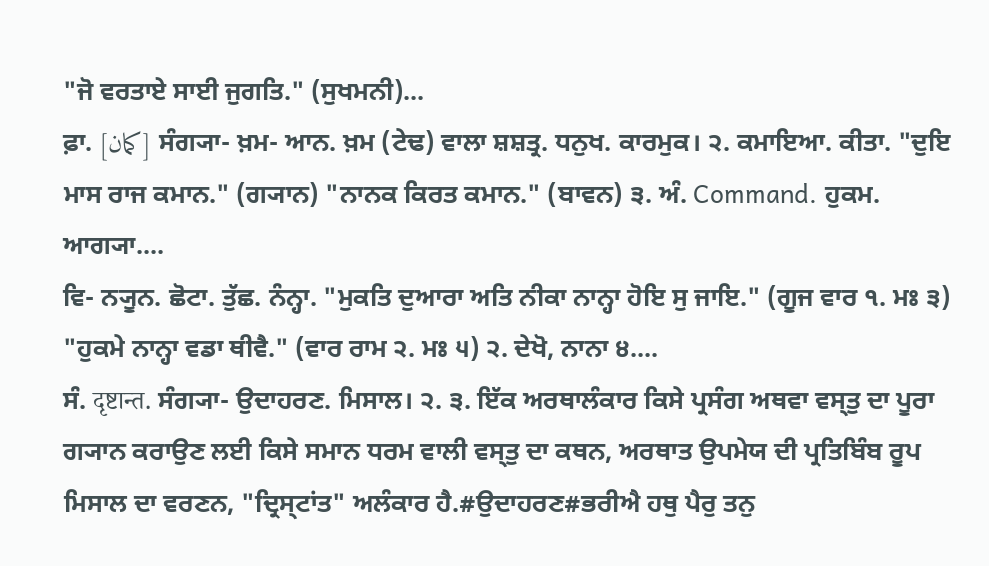"ਜੋ ਵਰਤਾਏ ਸਾਈ ਜੁਗਤਿ." (ਸੁਖਮਨੀ)...
ਫ਼ਾ. [کمان] ਸੰਗ੍ਯਾ- ਖ਼ਮ- ਆਨ. ਖ਼ਮ (ਟੇਢ) ਵਾਲਾ ਸ਼ਸ਼ਤ੍ਰ. ਧਨੁਖ. ਕਾਰਮੁਕ। ੨. ਕਮਾਇਆ. ਕੀਤਾ. "ਦੁਇ ਮਾਸ ਰਾਜ ਕਮਾਨ." (ਗ੍ਯਾਨ) "ਨਾਨਕ ਕਿਰਤ ਕਮਾਨ." (ਬਾਵਨ) ੩. ਅੰ. Command. ਹੁਕਮ. ਆਗ੍ਯਾ....
ਵਿ- ਨ੍ਯੂਨ. ਛੋਟਾ. ਤੁੱਛ. ਨੰਨ੍ਹਾ. "ਮੁਕਤਿ ਦੁਆਰਾ ਅਤਿ ਨੀਕਾ ਨਾਨ੍ਹਾ ਹੋਇ ਸੁ ਜਾਇ." (ਗੂਜ ਵਾਰ ੧. ਮਃ ੩) "ਹੁਕਮੇ ਨਾਨ੍ਹਾ ਵਡਾ ਥੀਵੈ." (ਵਾਰ ਰਾਮ ੨. ਮਃ ੫) ੨. ਦੇਖੋ, ਨਾਨਾ ੪....
ਸੰ. दृष्टान्त. ਸੰਗ੍ਯਾ- ਉਦਾਹਰਣ. ਮਿਸਾਲ। ੨. ੩. ਇੱਕ ਅਰਥਾਲੰਕਾਰ ਕਿਸੇ ਪ੍ਰਸੰਗ ਅਥਵਾ ਵਸ੍ਤੁ ਦਾ ਪੂਰਾ ਗ੍ਯਾਨ ਕਰਾਉਣ ਲਈ ਕਿਸੇ ਸਮਾਨ ਧਰਮ ਵਾਲੀ ਵਸ੍ਤੁ ਦਾ ਕਥਨ, ਅਰਥਾਤ ਉਪਮੇਯ ਦੀ ਪ੍ਰਤਿਬਿੰਬ ਰੂਪ ਮਿਸਾਲ ਦਾ ਵਰਣਨ, "ਦ੍ਰਿਸ੍ਟਾਂਤ" ਅਲੰਕਾਰ ਹੈ.#ਉਦਾਹਰਣ#ਭਰੀਐ ਹਥੁ ਪੈਰੁ ਤਨੁ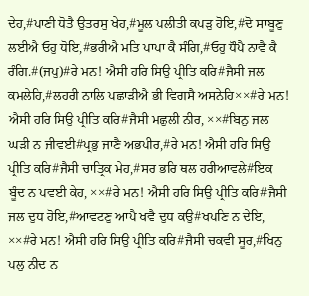ਦੇਹ,#ਪਾਣੀ ਧੋਤੈ ਉਤਰਸੁ ਖੇਹ,#ਮੂਲ ਪਲੀਤੀ ਕਪੜੁ ਹੋਇ,#ਦੋ ਸਾਬੂਣੁ ਲਈਐ ਓਹੁ ਧੋਇ,#ਭਰੀਐ ਮਤਿ ਪਾਪਾ ਕੈ ਸੰਗਿ,#ਓਹੁ ਧੌਪੈ ਨਾਵੈ ਕੈ ਰੰਗਿ.#(ਜਪੁ)#ਰੇ ਮਨ! ਐਸੀ ਹਰਿ ਸਿਉ ਪ੍ਰੀਤਿ ਕਰਿ#ਜੈਸੀ ਜਲ ਕਮਲੇਹਿ,#ਲਹਰੀ ਨਾਲਿ ਪਛਾੜੀਐ ਭੀ ਵਿਗਸੈ ਅਸਨੇਹਿ××#ਰੇ ਮਨ! ਐਸੀ ਹਰਿ ਸਿਉ ਪ੍ਰੀਤਿ ਕਰਿ#ਜੈਸੀ ਮਛੁਲੀ ਨੀਰ, ××#ਬਿਨੁ ਜਲ ਘੜੀ ਨ ਜੀਵਈ#ਪ੍ਰਭੁ ਜਾਣੈ ਅਭਪੀਰ,#ਰੇ ਮਨ! ਐਸੀ ਹਰਿ ਸਿਉ ਪ੍ਰੀਤਿ ਕਰਿ#ਜੈਸੀ ਚਾਤ੍ਰਿਕ ਮੇਹ,#ਸਰ ਭਰਿ ਥਲ ਹਰੀਆਵਲੇ#ਇਕ ਬੂੰਦ ਨ ਪਵਈ ਕੇਹ, ××#ਰੇ ਮਨ! ਐਸੀ ਹਰਿ ਸਿਉ ਪ੍ਰੀਤਿ ਕਰਿ#ਜੈਸੀ ਜਲ ਦੁਧ ਹੋਇ,#ਆਵਟਣੁ ਆਪੈ ਖਵੈ ਦੁਧ ਕਉ#ਖਪਣਿ ਨ ਦੇਇ, ××#ਰੇ ਮਨ! ਐਸੀ ਹਰਿ ਸਿਉ ਪ੍ਰੀਤਿ ਕਰਿ#ਜੈਸੀ ਚਕਵੀ ਸੂਰ,#ਖਿਨੁ ਪਲੁ ਨੀਦ ਨ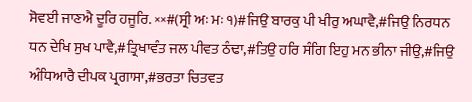ਸੋਵਈ ਜਾਣਐ ਦੂਰਿ ਹਜੂਰਿ. ××#(ਸ੍ਰੀ ਅਃ ਮਃ ੧)#ਜਿਉ ਬਾਰਕੁ ਪੀ ਖੀਰੁ ਅਘਾਵੈ,#ਜਿਉ ਨਿਰਧਨ ਧਨ ਦੇਖਿ ਸੁਖ ਪਾਵੈ,#ਤ੍ਰਿਖਾਵੰਤ ਜਲ ਪੀਵਤ ਠੰਢਾ,#ਤਿਉ ਹਰਿ ਸੰਗਿ ਇਹੁ ਮਨ ਭੀਨਾ ਜੀਉ,#ਜਿਉ ਅੰਧਿਆਰੈ ਦੀਪਕ ਪ੍ਰਗਾਸਾ,#ਭਰਤਾ ਚਿਤਵਤ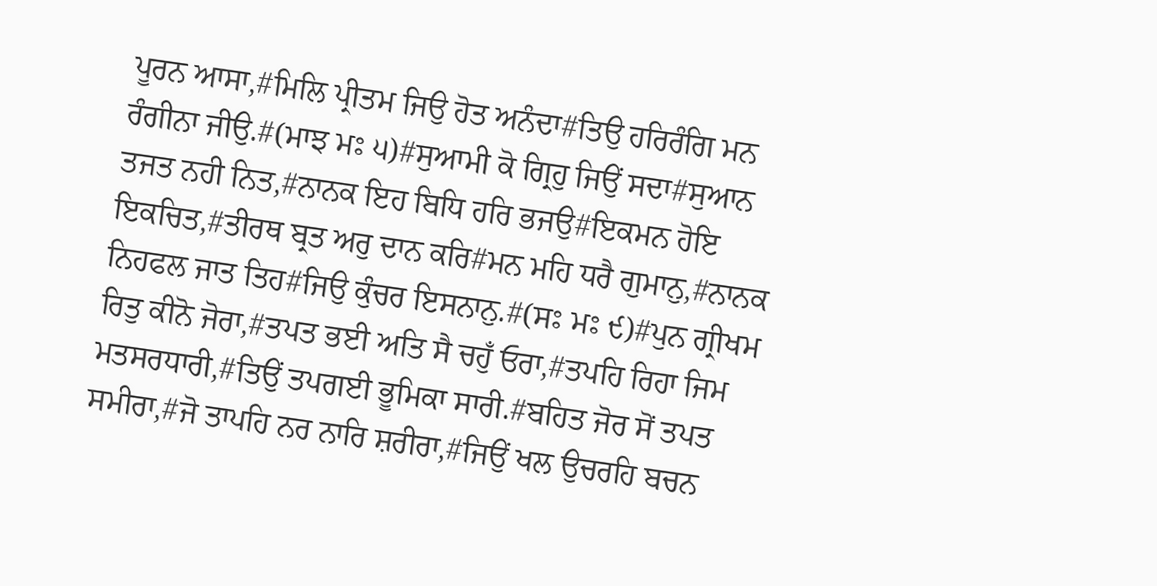ਪੂਰਨ ਆਸਾ,#ਮਿਲਿ ਪ੍ਰੀਤਮ ਜਿਉ ਹੋਤ ਅਨੰਦਾ#ਤਿਉ ਹਰਿਰੰਗਿ ਮਨ ਰੰਗੀਨਾ ਜੀਉ.#(ਮਾਝ ਮਃ ੫)#ਸੁਆਮੀ ਕੋ ਗ੍ਰਿਹੁ ਜਿਉਂ ਸਦਾ#ਸੁਆਨ ਤਜਤ ਨਹੀ ਨਿਤ,#ਨਾਨਕ ਇਹ ਬਿਧਿ ਹਰਿ ਭਜਉ#ਇਕਮਨ ਹੋਇ ਇਕਚਿਤ,#ਤੀਰਥ ਬ੍ਰਤ ਅਰੁ ਦਾਨ ਕਰਿ#ਮਨ ਮਹਿ ਧਰੈ ਗੁਮਾਨੁ,#ਨਾਨਕ ਨਿਹਫਲ ਜਾਤ ਤਿਹ#ਜਿਉ ਕੁੰਚਰ ਇਸਨਾਨੁ.#(ਸਃ ਮਃ ੯)#ਪੁਨ ਗ੍ਰੀਖਮ ਰਿਤੁ ਕੀਨੋ ਜੋਰਾ,#ਤਪਤ ਭਈ ਅਤਿ ਸੈ ਚਹੁਁ ਓਰਾ,#ਤਪਹਿ ਰਿਹਾ ਜਿਮ ਮਤਸਰਧਾਰੀ,#ਤਿਉਂ ਤਪਗਈ ਭੂਮਿਕਾ ਸਾਰੀ.#ਬਹਿਤ ਜੋਰ ਸੋਂ ਤਪਤ ਸਮੀਰਾ,#ਜੋ ਤਾਪਹਿ ਨਰ ਨਾਰਿ ਸ਼ਰੀਰਾ,#ਜਿਉਂ ਖਲ ਉਚਰਹਿ ਬਚਨ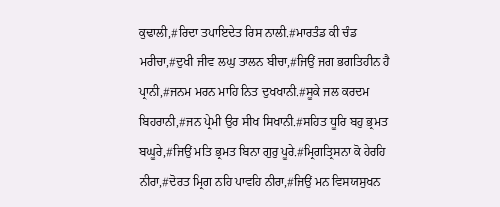ਕੁਢਾਲੀ,#ਰਿਦਾ ਤਪਾਇਦੇਤ ਰਿਸ ਨਾਲੀ.#ਮਾਰਤੰਡ ਕੀ ਚੰਡ ਮਰੀਚਾ,#ਦੁਖੀ ਜੀਵ ਲਘੁ ਤਾਲਨ ਬੀਚਾ,#ਜਿਉਂ ਜਗ ਭਗਤਿਹੀਨ ਹੈ ਪ੍ਰਾਨੀ,#ਜਨਮ ਮਰਨ ਮਾਹਿ ਨਿਤ ਦੁਖਖਾਨੀ.#ਸੂਕੇ ਜਲ ਕਰਦਮ ਬਿਹਰਾਨੀ,#ਜਨ ਪ੍ਰੇਮੀ ਉਰ ਸੀਖ ਸਿਖਾਨੀ.#ਸਹਿਤ ਧੂਰਿ ਬਹੁ ਭ੍ਰਮਤ ਬਘੂਰੇ,#ਜਿਉਂ ਮਤਿ ਭ੍ਰਮਤ ਬਿਨਾ ਗੁਰੁ ਪੂਰੇ.#ਮ੍ਰਿਗਤ੍ਰਿਸਨਾ ਕੋ ਹੇਰਹਿ ਨੀਰਾ,#ਦੋਰਤ ਮ੍ਰਿਗ ਨਹਿ ਪਾਵਹਿ ਨੀਰਾ,#ਜਿਉਂ ਮਨ ਵਿਸਯਸੁਖਨ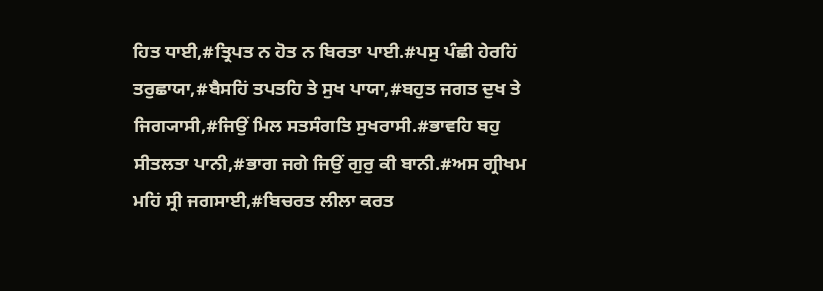ਹਿਤ ਧਾਈ,#ਤ੍ਰਿਪਤ ਨ ਹੋਤ ਨ ਬਿਰਤਾ ਪਾਈ.#ਪਸੁ ਪੰਛੀ ਹੇਰਹਿਂ ਤਰੁਛਾਯਾ,#ਬੈਸਹਿਂ ਤਪਤਹਿ ਤੇ ਸੁਖ ਪਾਯਾ,#ਬਹੁਤ ਜਗਤ ਦੁਖ ਤੇ ਜਿਗ੍ਯਾਸੀ,#ਜਿਉਂ ਮਿਲ ਸਤਸੰਗਤਿ ਸੁਖਰਾਸੀ.#ਭਾਵਹਿ ਬਹੁ ਸੀਤਲਤਾ ਪਾਨੀ,#ਭਾਗ ਜਗੇ ਜਿਉਂ ਗੁਰੁ ਕੀ ਬਾਨੀ.#ਅਸ ਗ੍ਰੀਖਮ ਮਹਿਂ ਸ੍ਰੀ ਜਗਸਾਈ,#ਬਿਚਰਤ ਲੀਲਾ ਕਰਤ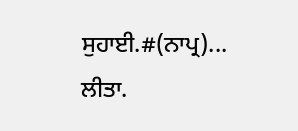ਸੁਹਾਈ.#(ਨਾਪ੍ਰ)...
ਲੀਤਾ.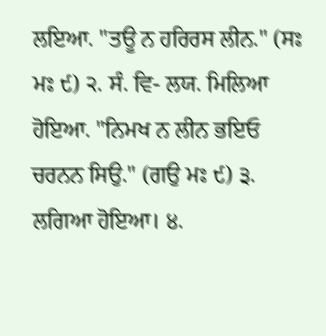ਲਇਆ. "ਤਊ ਨ ਹਰਿਰਸ ਲੀਨ." (ਸਃ ਮਃ ੯) ੨. ਸੰ. ਵਿ- ਲਯ. ਮਿਲਿਆ ਹੋਇਆ. "ਨਿਮਖ ਨ ਲੀਨ ਭਇਓ ਚਰਨਨ ਸਿਉ." (ਗਉ ਮਃ ੯) ੩. ਲਗਿਆ ਹੋਇਆ। ੪.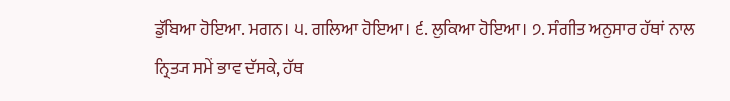ਡੁੱਬਿਆ ਹੋਇਆ. ਮਗਨ। ੫. ਗਲਿਆ ਹੋਇਆ। ੬. ਲੁਕਿਆ ਹੋਇਆ। ੭. ਸੰਗੀਤ ਅਨੁਸਾਰ ਹੱਥਾਂ ਨਾਲ ਨ੍ਰਿਤ੍ਯ ਸਮੇਂ ਭਾਵ ਦੱਸਕੇ, ਹੱਥ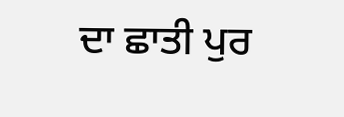ਦਾ ਛਾਤੀ ਪੁਰ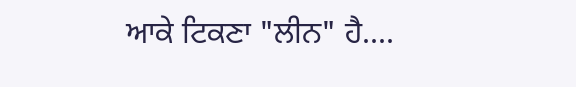ਆਕੇ ਟਿਕਣਾ "ਲੀਨ" ਹੈ....